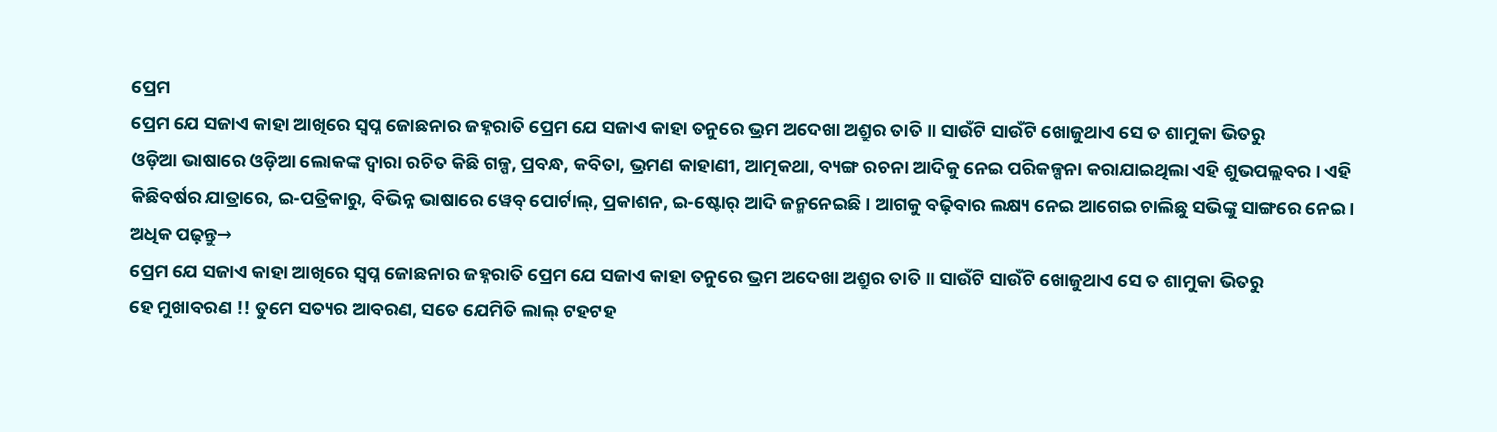ପ୍ରେମ
ପ୍ରେମ ଯେ ସଜାଏ କାହା ଆଖିରେ ସ୍ୱପ୍ନ ଜୋଛନାର ଜହ୍ନରାତି ପ୍ରେମ ଯେ ସଜାଏ କାହା ତନୁରେ ଭ୍ରମ ଅଦେଖା ଅଶ୍ରୁର ତାତି ॥ ସାଉଁଟି ସାଉଁଟି ଖୋଜୁଥାଏ ସେ ତ ଶାମୁକା ଭିତରୁ
ଓଡ଼ିଆ ଭାଷାରେ ଓଡ଼ିଆ ଲୋକଙ୍କ ଦ୍ୱାରା ରଚିତ କିଛି ଗଳ୍ପ, ପ୍ରବନ୍ଧ, କବିତା, ଭ୍ରମଣ କାହାଣୀ, ଆତ୍ମକଥା, ବ୍ୟଙ୍ଗ ରଚନା ଆଦିକୁ ନେଇ ପରିକଳ୍ପନା କରାଯାଇଥିଲା ଏହି ଶୁଭପଲ୍ଲବର । ଏହି କିଛିବର୍ଷର ଯାତ୍ରାରେ, ଇ-ପତ୍ରିକାରୁ, ବିଭିନ୍ନ ଭାଷାରେ ୱେବ୍ ପୋର୍ଟାଲ୍, ପ୍ରକାଶନ, ଇ-ଷ୍ଟୋର୍ ଆଦି ଜନ୍ମନେଇଛି । ଆଗକୁ ବଢ଼ିବାର ଲକ୍ଷ୍ୟ ନେଇ ଆଗେଇ ଚାଲିଛୁ ସଭିଙ୍କୁ ସାଙ୍ଗରେ ନେଇ ।
ଅଧିକ ପଢ଼ନ୍ତୁ→
ପ୍ରେମ ଯେ ସଜାଏ କାହା ଆଖିରେ ସ୍ୱପ୍ନ ଜୋଛନାର ଜହ୍ନରାତି ପ୍ରେମ ଯେ ସଜାଏ କାହା ତନୁରେ ଭ୍ରମ ଅଦେଖା ଅଶ୍ରୁର ତାତି ॥ ସାଉଁଟି ସାଉଁଟି ଖୋଜୁଥାଏ ସେ ତ ଶାମୁକା ଭିତରୁ
ହେ ମୁଖାବରଣ !! ତୁମେ ସତ୍ୟର ଆବରଣ, ସତେ ଯେମିତି ଲାଲ୍ ଟହଟହ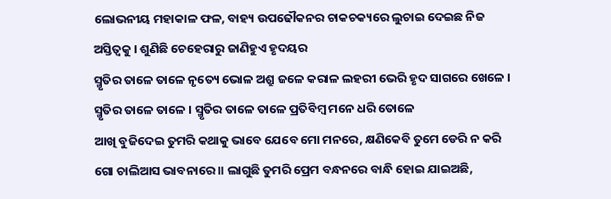ଲୋଭନୀୟ ମହାକାଳ ଫଳ, ବାହ୍ୟ ଉପଢୌକନର ଚାକଚକ୍ୟରେ ଲୁଚାଇ ଦେଇଛ ନିଜ ଅସ୍ତିତ୍ୱକୁ । ଶୁଣିଛି ଚେହେରାରୁ ଜାଣିହୁଏ ହୃଦୟର
ସ୍ମୃତିର ତାଳେ ତାଳେ ନୃତ୍ୟେ ଭୋଳ ଅଶ୍ରୁ ଜଳେ କରାଳ ଲହରୀ ଭେରି ହୃଦ ସାଗରେ ଖେଳେ । ସ୍ମୃତିର ତାଳେ ତାଳେ । ସ୍ମୃତିର ତାଳେ ତାଳେ ପ୍ରତିବିମ୍ବ ମନେ ଧରି ତୋଳେ
ଆଖି ବୁଜିଦେଇ ତୁମରି କଥାକୁ ଭାବେ ଯେବେ ମୋ ମନରେ, କ୍ଷଣିକେବି ତୁମେ ଡେରି ନ କରି ଗୋ ଚାଲିଆସ ଭାବନାରେ ॥ ଲାଗୁଛି ତୁମରି ପ୍ରେମ ବନ୍ଧନରେ ବାନ୍ଧି ହୋଇ ଯାଇଅଛି,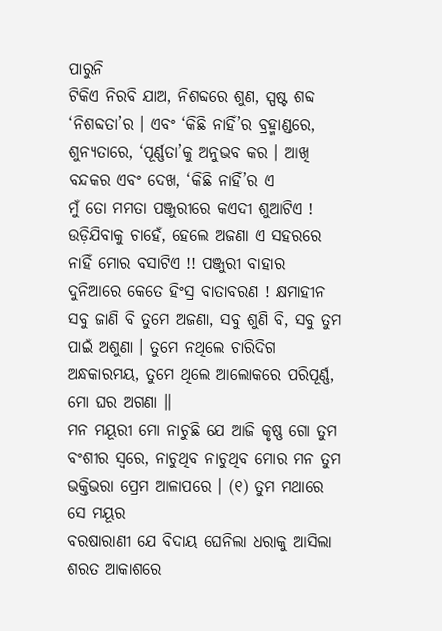ପାରୁନି
ଟିକିଏ ନିରବି ଯାଅ, ନିଶବ୍ଦରେ ଶୁଣ, ସ୍ପଷ୍ଟ ଶବ୍ଦ ‘ନିଶବ୍ଦତା’ର । ଏବଂ ‘କିଛି ନାହିଁ’ର ବ୍ରହ୍ମାଣ୍ଡରେ, ଶୁନ୍ୟତାରେ, ‘ପୂର୍ଣ୍ଣତା’କୁ ଅନୁଭବ କର । ଆଖି ବନ୍ଦକର ଏବଂ ଦେଖ, ‘କିଛି ନାହିଁ’ର ଏ
ମୁଁ ତୋ ମମତା ପଞ୍ଜୁରୀରେ କଏଦୀ ଶୁଆଟିଏ ! ଉଡ଼ିଯିବାକୁ ଚାହେଁ, ହେଲେ ଅଜଣା ଏ ସହରରେ ନାହିଁ ମୋର ବସାଟିଏ !! ପଞ୍ଜୁରୀ ବାହାର ଦୁନିଆରେ କେତେ ହିଂସ୍ର ବାତାବରଣ ! କ୍ଷମାହୀନ
ସବୁ ଜାଣି ବି ତୁମେ ଅଜଣା, ସବୁ ଶୁଣି ବି, ସବୁ ତୁମ ପାଇଁ ଅଶୁଣା । ତୁମେ ନଥିଲେ ଚାରିଦିଗ ଅନ୍ଧକାରମୟ, ତୁମେ ଥିଲେ ଆଲୋକରେ ପରିପୂର୍ଣ୍ଣ, ମୋ ଘର ଅଗଣା ॥
ମନ ମୟୂରୀ ମୋ ନାଚୁଛି ଯେ ଆଜି କୃଷ୍ଣ ଗୋ ତୁମ ବଂଶୀର ସ୍ୱରେ, ନାଚୁଥିବ ନାଚୁଥିବ ମୋର ମନ ତୁମ ଭକ୍ତିଭରା ପ୍ରେମ ଆଳାପରେ । (୧) ତୁମ ମଥାରେ ସେ ମୟୂର
ବରଷାରାଣୀ ଯେ ବିଦାୟ ଘେନିଲା ଧରାକୁ ଆସିଲା ଶରତ ଆକାଶରେ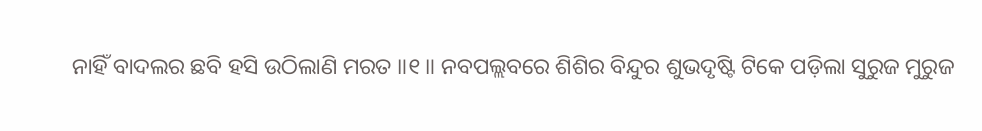ନାହିଁ ବାଦଲର ଛବି ହସି ଉଠିଲାଣି ମରତ ॥୧॥ ନବପଲ୍ଲବରେ ଶିଶିର ବିନ୍ଦୁର ଶୁଭଦୃଷ୍ଟି ଟିକେ ପଡ଼ିଲା ସୁରୁଜ ମୁରୁଜ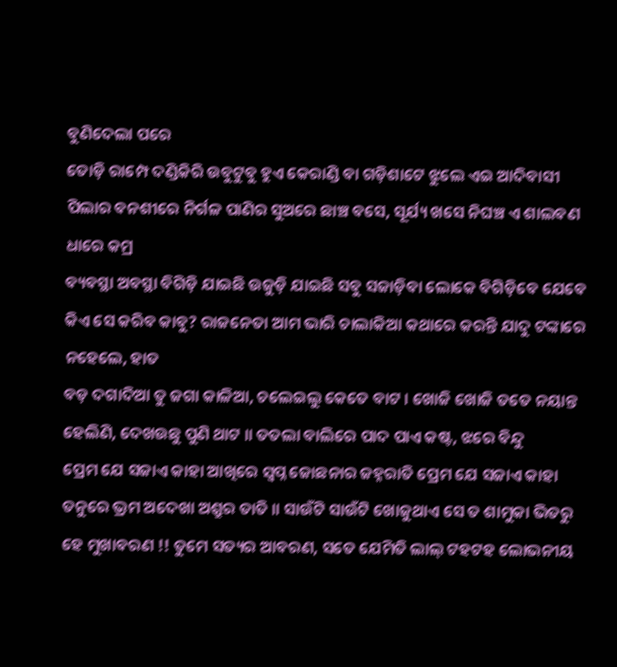ବୁଣିଦେଲା ପରେ
ତୋଡ଼ି ରାମ୍ପେ ଦଣ୍ଡିକିରି ଉବୁଟୁବୁ ହୁଏ କେରାଣ୍ଡି ବା ଗଡ଼ିଶାଟେ ଝୁଲେ ଏଇ ଆଦିବାସୀ ପିଲାର ବନଶୀରେ ନିର୍ଗଳ ପାଣିର ସୁଅରେ ଛାଞ୍ଚ ବସେ, ସୂର୍ଯ୍ୟ ଖସେ ନିଘଞ୍ଚ ଏ ଶାଲବଣ ଧାରେ କମ୍ର
ବ୍ୟବସ୍ଥା ଅବସ୍ଥା ବିଗିଡ଼ି ଯାଇଛି ଉଜୁଡ଼ି ଯାଇଛି ସବୁ ସଜାଡ଼ିବା ଲୋକେ ବିଗିଡ଼ିବେ ଯେବେ କିଏ ସେ କରିବ କାବୁ? ରାଜନେତା ଆମ ଭାରି ଚାଲାକିଆ କଥାରେ କରନ୍ତି ଯାଦୁ ଟଙ୍କାରେ ନହେଲେ, ହାତ
ବଡ଼ ଦଗାଦିଆ ତୁ ଜଗା କାଳିଆ, ଚଲେଇଲୁ କେତେ ବାଟ । ଖୋଜି ଖୋଜି ତତେ ନୟାନ୍ତ ହେଲିଣି, ଦେଖଉଛୁ ପୁଣି ଥାଟ ॥ ତତଲା ବାଲିରେ ପାଦ ପାଏ କଷ୍ଟ, ଝରେ ବିନ୍ଦୁ
ପ୍ରେମ ଯେ ସଜାଏ କାହା ଆଖିରେ ସ୍ୱପ୍ନ ଜୋଛନାର ଜହ୍ନରାତି ପ୍ରେମ ଯେ ସଜାଏ କାହା ତନୁରେ ଭ୍ରମ ଅଦେଖା ଅଶ୍ରୁର ତାତି ॥ ସାଉଁଟି ସାଉଁଟି ଖୋଜୁଥାଏ ସେ ତ ଶାମୁକା ଭିତରୁ
ହେ ମୁଖାବରଣ !! ତୁମେ ସତ୍ୟର ଆବରଣ, ସତେ ଯେମିତି ଲାଲ୍ ଟହଟହ ଲୋଭନୀୟ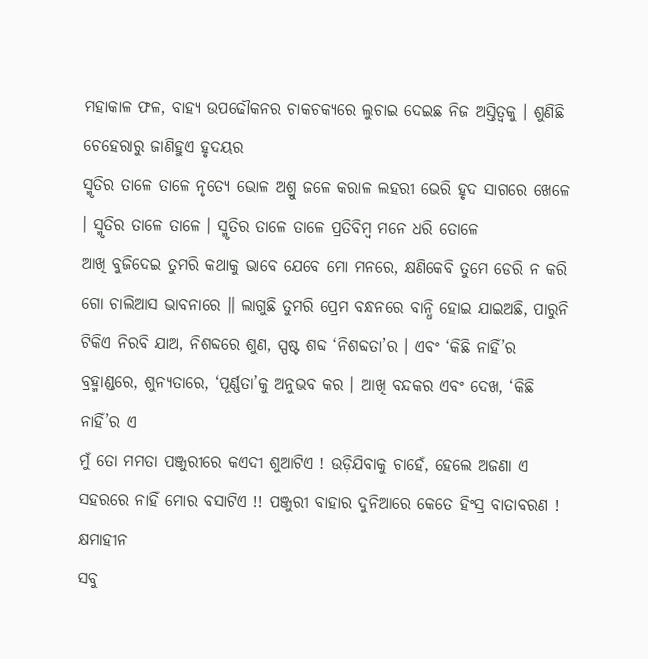ମହାକାଳ ଫଳ, ବାହ୍ୟ ଉପଢୌକନର ଚାକଚକ୍ୟରେ ଲୁଚାଇ ଦେଇଛ ନିଜ ଅସ୍ତିତ୍ୱକୁ । ଶୁଣିଛି ଚେହେରାରୁ ଜାଣିହୁଏ ହୃଦୟର
ସ୍ମୃତିର ତାଳେ ତାଳେ ନୃତ୍ୟେ ଭୋଳ ଅଶ୍ରୁ ଜଳେ କରାଳ ଲହରୀ ଭେରି ହୃଦ ସାଗରେ ଖେଳେ । ସ୍ମୃତିର ତାଳେ ତାଳେ । ସ୍ମୃତିର ତାଳେ ତାଳେ ପ୍ରତିବିମ୍ବ ମନେ ଧରି ତୋଳେ
ଆଖି ବୁଜିଦେଇ ତୁମରି କଥାକୁ ଭାବେ ଯେବେ ମୋ ମନରେ, କ୍ଷଣିକେବି ତୁମେ ଡେରି ନ କରି ଗୋ ଚାଲିଆସ ଭାବନାରେ ॥ ଲାଗୁଛି ତୁମରି ପ୍ରେମ ବନ୍ଧନରେ ବାନ୍ଧି ହୋଇ ଯାଇଅଛି, ପାରୁନି
ଟିକିଏ ନିରବି ଯାଅ, ନିଶବ୍ଦରେ ଶୁଣ, ସ୍ପଷ୍ଟ ଶବ୍ଦ ‘ନିଶବ୍ଦତା’ର । ଏବଂ ‘କିଛି ନାହିଁ’ର ବ୍ରହ୍ମାଣ୍ଡରେ, ଶୁନ୍ୟତାରେ, ‘ପୂର୍ଣ୍ଣତା’କୁ ଅନୁଭବ କର । ଆଖି ବନ୍ଦକର ଏବଂ ଦେଖ, ‘କିଛି ନାହିଁ’ର ଏ
ମୁଁ ତୋ ମମତା ପଞ୍ଜୁରୀରେ କଏଦୀ ଶୁଆଟିଏ ! ଉଡ଼ିଯିବାକୁ ଚାହେଁ, ହେଲେ ଅଜଣା ଏ ସହରରେ ନାହିଁ ମୋର ବସାଟିଏ !! ପଞ୍ଜୁରୀ ବାହାର ଦୁନିଆରେ କେତେ ହିଂସ୍ର ବାତାବରଣ ! କ୍ଷମାହୀନ
ସବୁ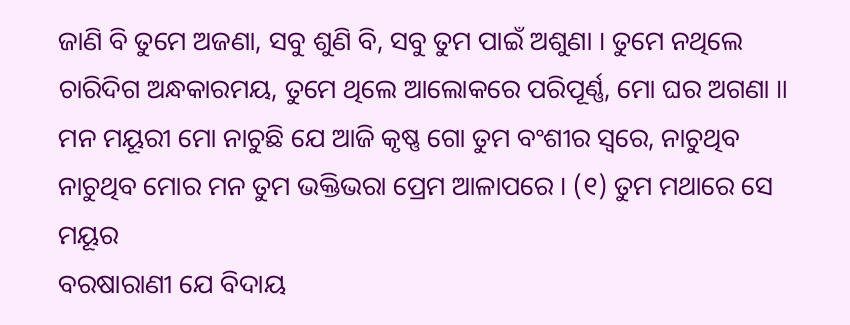ଜାଣି ବି ତୁମେ ଅଜଣା, ସବୁ ଶୁଣି ବି, ସବୁ ତୁମ ପାଇଁ ଅଶୁଣା । ତୁମେ ନଥିଲେ ଚାରିଦିଗ ଅନ୍ଧକାରମୟ, ତୁମେ ଥିଲେ ଆଲୋକରେ ପରିପୂର୍ଣ୍ଣ, ମୋ ଘର ଅଗଣା ॥
ମନ ମୟୂରୀ ମୋ ନାଚୁଛି ଯେ ଆଜି କୃଷ୍ଣ ଗୋ ତୁମ ବଂଶୀର ସ୍ୱରେ, ନାଚୁଥିବ ନାଚୁଥିବ ମୋର ମନ ତୁମ ଭକ୍ତିଭରା ପ୍ରେମ ଆଳାପରେ । (୧) ତୁମ ମଥାରେ ସେ ମୟୂର
ବରଷାରାଣୀ ଯେ ବିଦାୟ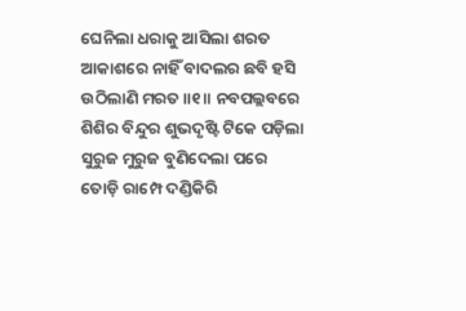ଘେନିଲା ଧରାକୁ ଆସିଲା ଶରତ ଆକାଶରେ ନାହିଁ ବାଦଲର ଛବି ହସି ଉଠିଲାଣି ମରତ ॥୧॥ ନବପଲ୍ଲବରେ ଶିଶିର ବିନ୍ଦୁର ଶୁଭଦୃଷ୍ଟି ଟିକେ ପଡ଼ିଲା ସୁରୁଜ ମୁରୁଜ ବୁଣିଦେଲା ପରେ
ତୋଡ଼ି ରାମ୍ପେ ଦଣ୍ଡିକିରି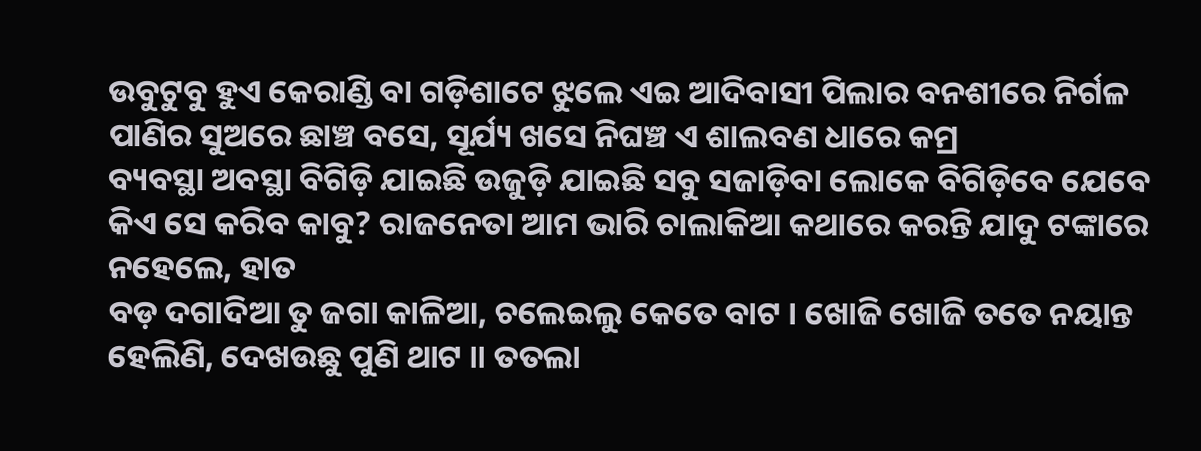ଉବୁଟୁବୁ ହୁଏ କେରାଣ୍ଡି ବା ଗଡ଼ିଶାଟେ ଝୁଲେ ଏଇ ଆଦିବାସୀ ପିଲାର ବନଶୀରେ ନିର୍ଗଳ ପାଣିର ସୁଅରେ ଛାଞ୍ଚ ବସେ, ସୂର୍ଯ୍ୟ ଖସେ ନିଘଞ୍ଚ ଏ ଶାଲବଣ ଧାରେ କମ୍ର
ବ୍ୟବସ୍ଥା ଅବସ୍ଥା ବିଗିଡ଼ି ଯାଇଛି ଉଜୁଡ଼ି ଯାଇଛି ସବୁ ସଜାଡ଼ିବା ଲୋକେ ବିଗିଡ଼ିବେ ଯେବେ କିଏ ସେ କରିବ କାବୁ? ରାଜନେତା ଆମ ଭାରି ଚାଲାକିଆ କଥାରେ କରନ୍ତି ଯାଦୁ ଟଙ୍କାରେ ନହେଲେ, ହାତ
ବଡ଼ ଦଗାଦିଆ ତୁ ଜଗା କାଳିଆ, ଚଲେଇଲୁ କେତେ ବାଟ । ଖୋଜି ଖୋଜି ତତେ ନୟାନ୍ତ ହେଲିଣି, ଦେଖଉଛୁ ପୁଣି ଥାଟ ॥ ତତଲା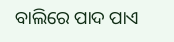ବାଲିରେ ପାଦ ପାଏ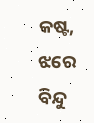କଷ୍ଟ, ଝରେ ବିନ୍ଦୁ